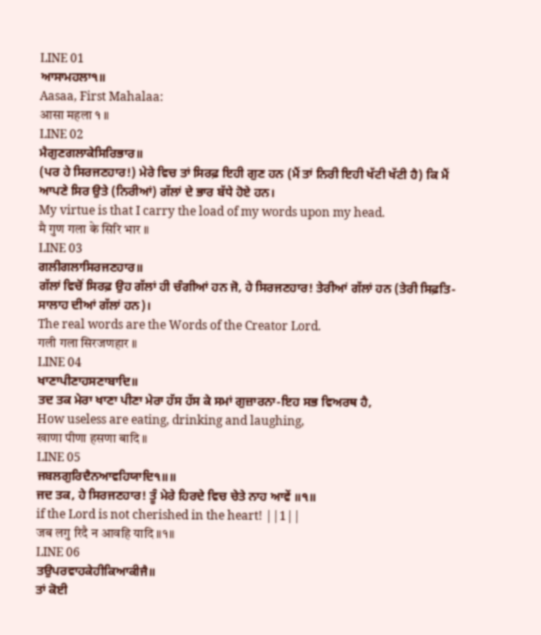LINE 01
ਆਸਾਮਹਲਾ੧॥
Aasaa, First Mahalaa:
आसा महला १ ॥
LINE 02
ਮੈਗੁਣਗਲਾਕੇਸਿਰਿਭਾਰ॥
(ਪਰ ਹੇ ਸਿਰਜਣਹਾਰ!) ਮੇਰੇ ਵਿਚ ਤਾਂ ਸਿਰਫ਼ ਇਹੀ ਗੁਣ ਹਨ (ਮੈਂ ਤਾਂ ਨਿਰੀ ਇਹੀ ਖੱਟੀ ਖੱਟੀ ਹੈ) ਕਿ ਮੈਂ ਆਪਣੇ ਸਿਰ ਉਤੇ (ਨਿਰੀਆਂ) ਗੱਲਾਂ ਦੇ ਭਾਰ ਬੱਧੇ ਹੋਏ ਹਨ।
My virtue is that I carry the load of my words upon my head.
मै गुण गला के सिरि भार ॥
LINE 03
ਗਲੀਗਲਾਸਿਰਜਣਹਾਰ॥
ਗੱਲਾਂ ਵਿਚੋਂ ਸਿਰਫ਼ ਉਹ ਗੱਲਾਂ ਹੀ ਚੰਗੀਆਂ ਹਨ ਜੋ, ਹੇ ਸਿਰਜਣਹਾਰ! ਤੇਰੀਆਂ ਗੱਲਾਂ ਹਨ (ਤੇਰੀ ਸਿਫ਼ਤਿ-ਸਾਲਾਹ ਦੀਆਂ ਗੱਲਾਂ ਹਨ)।
The real words are the Words of the Creator Lord.
गली गला सिरजणहार ॥
LINE 04
ਖਾਣਾਪੀਣਾਹਸਣਾਬਾਦਿ॥
ਤਦ ਤਕ ਮੇਰਾ ਖਾਣਾ ਪੀਣਾ ਮੇਰਾ ਹੱਸ ਹੱਸ ਕੇ ਸਮਾਂ ਗੁਜ਼ਾਰਨਾ-ਇਹ ਸਭ ਵਿਅਰਥ ਹੈ,
How useless are eating, drinking and laughing,
खाणा पीणा हसणा बादि ॥
LINE 05
ਜਬਲਗੁਰਿਦੈਨਆਵਹਿਯਾਦਿ੧॥॥
ਜਦ ਤਕ, ਹੇ ਸਿਰਜਣਹਾਰ! ਤੂੰ ਮੇਰੇ ਹਿਰਦੇ ਵਿਚ ਚੇਤੇ ਨਾਹ ਆਵੇਂ ॥੧॥
if the Lord is not cherished in the heart! ||1||
जब लगु रिदै न आवहि यादि ॥१॥
LINE 06
ਤਉਪਰਵਾਹਕੇਹੀਕਿਆਕੀਜੈ॥
ਤਾਂ ਕੋਈ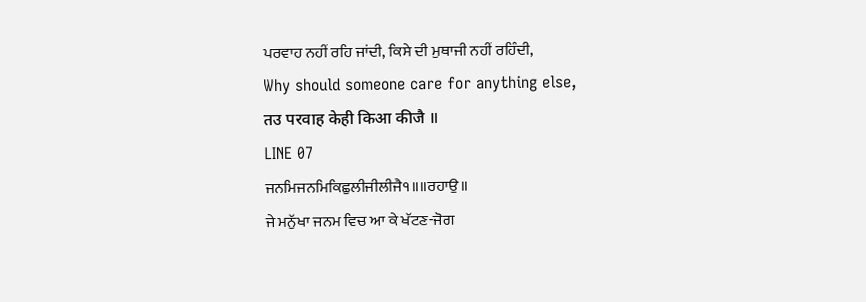ਪਰਵਾਹ ਨਹੀਂ ਰਹਿ ਜਾਂਦੀ, ਕਿਸੇ ਦੀ ਮੁਥਾਜੀ ਨਹੀਂ ਰਹਿੰਦੀ,
Why should someone care for anything else,
तउ परवाह केही किआ कीजै ॥
LINE 07
ਜਨਮਿਜਨਮਿਕਿਛੁਲੀਜੀਲੀਜੈ੧॥॥ਰਹਾਉ॥
ਜੇ ਮਨੁੱਖਾ ਜਨਮ ਵਿਚ ਆ ਕੇ ਖੱਟਣ-ਜੋਗ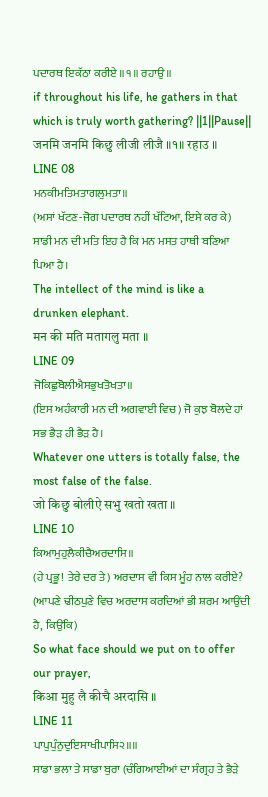ਪਦਾਰਥ ਇਕੱਠਾ ਕਰੀਏ ॥੧॥ ਰਹਾਉ ॥
if throughout his life, he gathers in that which is truly worth gathering? ||1||Pause||
जनमि जनमि किछु लीजी लीजै ॥१॥ रहाउ ॥
LINE 08
ਮਨਕੀਮਤਿਮਤਾਗਲੁਮਤਾ॥
(ਅਸਾਂ ਖੱਟਣ-ਜੋਗ ਪਦਾਰਥ ਨਹੀਂ ਖੱਟਿਆ, ਇਸੇ ਕਰ ਕੇ) ਸਾਡੀ ਮਨ ਦੀ ਮਤਿ ਇਹ ਹੈ ਕਿ ਮਨ ਮਸਤ ਹਾਥੀ ਬਣਿਆ ਪਿਆ ਹੈ।
The intellect of the mind is like a drunken elephant.
मन की मति मतागलु मता ॥
LINE 09
ਜੋਕਿਛੁਬੋਲੀਐਸਭੁਖਤੋਖਤਾ॥
(ਇਸ ਅਹੰਕਾਰੀ ਮਨ ਦੀ ਅਗਵਾਈ ਵਿਚ) ਜੋ ਕੁਝ ਬੋਲਦੇ ਹਾਂ ਸਭ ਭੈੜ ਹੀ ਭੈੜ ਹੈ।
Whatever one utters is totally false, the most false of the false.
जो किछु बोलीऐ सभु खतो खता ॥
LINE 10
ਕਿਆਮੁਹੁਲੈਕੀਚੈਅਰਦਾਸਿ॥
(ਹੇ ਪ੍ਰਭੂ! ਤੇਰੇ ਦਰ ਤੇ) ਅਰਦਾਸ ਵੀ ਕਿਸ ਮੂੰਹ ਨਾਲ ਕਰੀਏ? (ਆਪਣੇ ਢੀਠਪੁਣੇ ਵਿਚ ਅਰਦਾਸ ਕਰਦਿਆਂ ਭੀ ਸ਼ਰਮ ਆਉਂਦੀ ਹੈ, ਕਿਉਂਕਿ)
So what face should we put on to offer our prayer,
किआ मुहु लै कीचै अरदासि ॥
LINE 11
ਪਾਪੁਪੁੰਨੁਦੁਇਸਾਖੀਪਾਸਿ੨॥॥
ਸਾਡਾ ਭਲਾ ਤੇ ਸਾਡਾ ਬੁਰਾ (ਚੰਗਿਆਈਆਂ ਦਾ ਸੰਗ੍ਰਹ ਤੇ ਭੈੜੇ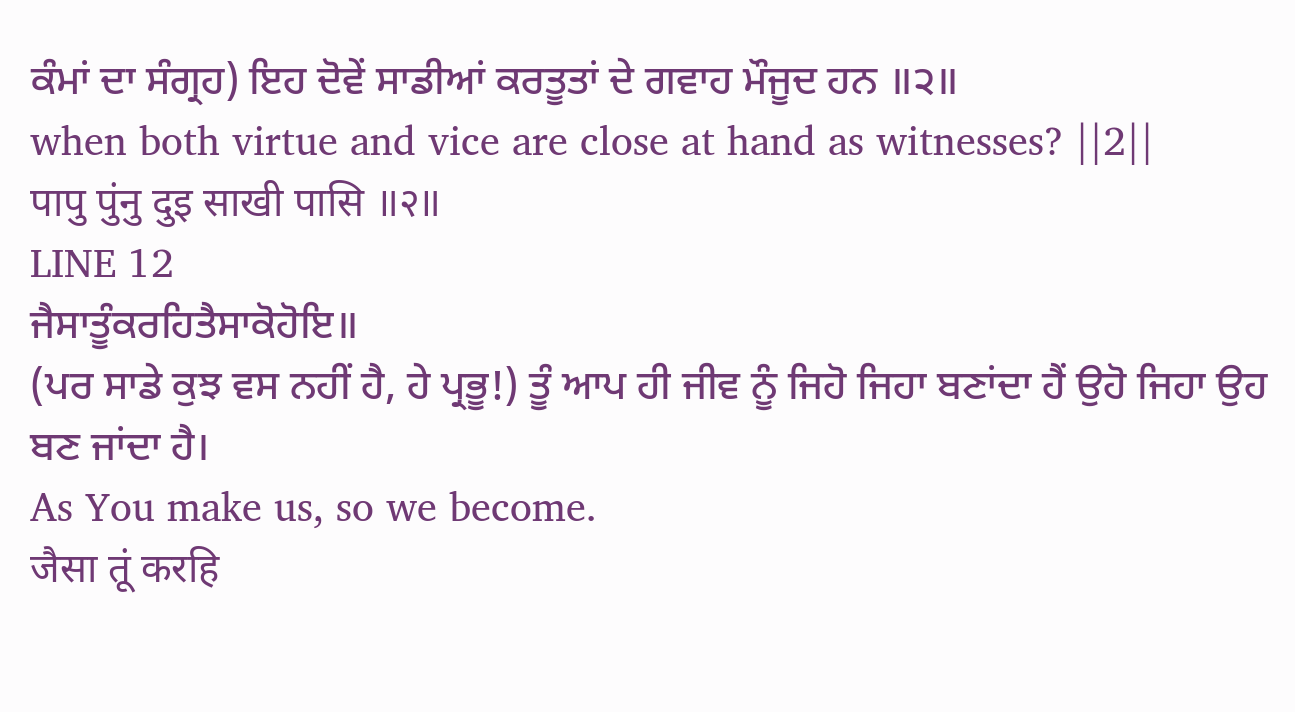ਕੰਮਾਂ ਦਾ ਸੰਗ੍ਰਹ) ਇਹ ਦੋਵੇਂ ਸਾਡੀਆਂ ਕਰਤੂਤਾਂ ਦੇ ਗਵਾਹ ਮੌਜੂਦ ਹਨ ॥੨॥
when both virtue and vice are close at hand as witnesses? ||2||
पापु पुंनु दुइ साखी पासि ॥२॥
LINE 12
ਜੈਸਾਤੂੰਕਰਹਿਤੈਸਾਕੋਹੋਇ॥
(ਪਰ ਸਾਡੇ ਕੁਝ ਵਸ ਨਹੀਂ ਹੈ, ਹੇ ਪ੍ਰਭੂ!) ਤੂੰ ਆਪ ਹੀ ਜੀਵ ਨੂੰ ਜਿਹੋ ਜਿਹਾ ਬਣਾਂਦਾ ਹੈਂ ਉਹੋ ਜਿਹਾ ਉਹ ਬਣ ਜਾਂਦਾ ਹੈ।
As You make us, so we become.
जैसा तूं करहि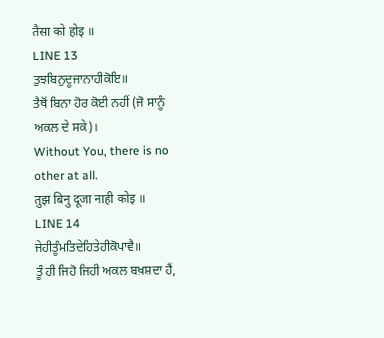तैसा को होइ ॥
LINE 13
ਤੁਝਬਿਨੁਦੂਜਾਨਾਹੀਕੋਇ॥
ਤੈਥੋਂ ਬਿਨਾ ਹੋਰ ਕੋਈ ਨਹੀਂ (ਜੋ ਸਾਨੂੰ ਅਕਲ ਦੇ ਸਕੇ)।
Without You, there is no other at all.
तुझ बिनु दूजा नाही कोइ ॥
LINE 14
ਜੇਹੀਤੂੰਮਤਿਦੇਹਿਤੇਹੀਕੋਪਾਵੈ॥
ਤੂੰ ਹੀ ਜਿਹੋ ਜਿਹੀ ਅਕਲ ਬਖ਼ਸ਼ਦਾ ਹੈਂ,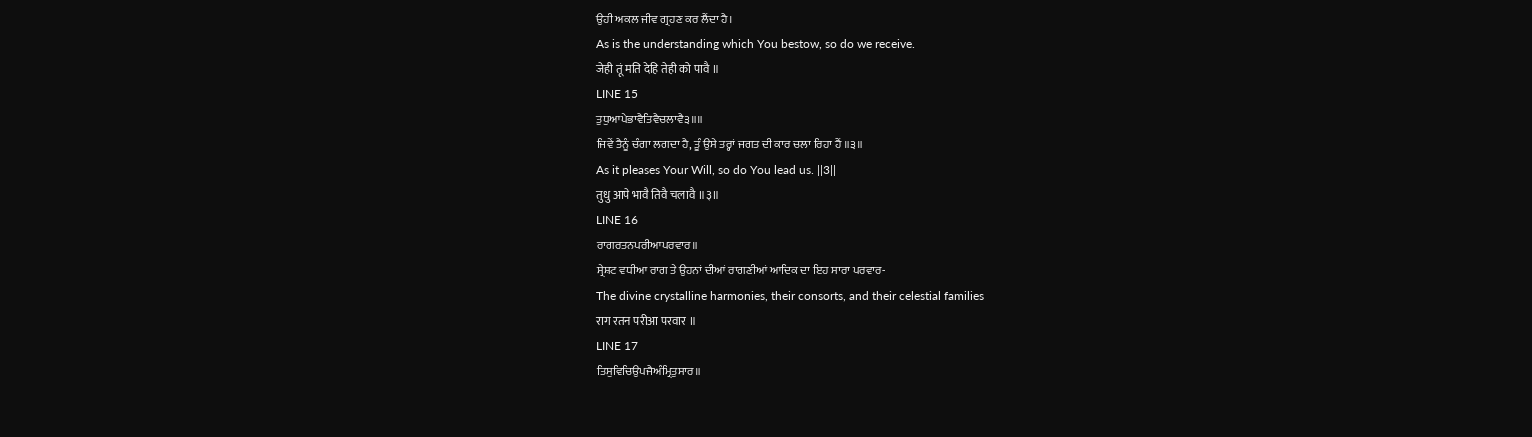ਉਹੀ ਅਕਲ ਜੀਵ ਗ੍ਰਹਣ ਕਰ ਲੈਂਦਾ ਹੈ।
As is the understanding which You bestow, so do we receive.
जेही तूं मति देहि तेही को पावै ॥
LINE 15
ਤੁਧੁਆਪੇਭਾਵੈਤਿਵੈਚਲਾਵੈ੩॥॥
ਜਿਵੇਂ ਤੈਨੂੰ ਚੰਗਾ ਲਗਦਾ ਹੈ, ਤੂੰ ਉਸੇ ਤਰ੍ਹਾਂ ਜਗਤ ਦੀ ਕਾਰ ਚਲਾ ਰਿਹਾ ਹੈਂ ॥੩॥
As it pleases Your Will, so do You lead us. ||3||
तुधु आपे भावै तिवै चलावै ॥३॥
LINE 16
ਰਾਗਰਤਨਪਰੀਆਪਰਵਾਰ॥
ਸ੍ਰੇਸ਼ਟ ਵਧੀਆ ਰਾਗ ਤੇ ਉਹਨਾਂ ਦੀਆਂ ਰਾਗਣੀਆਂ ਆਦਿਕ ਦਾ ਇਹ ਸਾਰਾ ਪਰਵਾਰ-
The divine crystalline harmonies, their consorts, and their celestial families
राग रतन परीआ परवार ॥
LINE 17
ਤਿਸੁਵਿਚਿਉਪਜੈਅੰਮ੍ਰਿਤੁਸਾਰ॥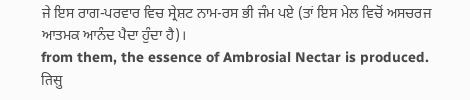ਜੇ ਇਸ ਰਾਗ-ਪਰਵਾਰ ਵਿਚ ਸ੍ਰੇਸ਼ਟ ਨਾਮ-ਰਸ ਭੀ ਜੰਮ ਪਏ (ਤਾਂ ਇਸ ਮੇਲ ਵਿਚੋਂ ਅਸਚਰਜ ਆਤਮਕ ਆਨੰਦ ਪੈਦਾ ਹੁੰਦਾ ਹੈ)।
from them, the essence of Ambrosial Nectar is produced.
तिसु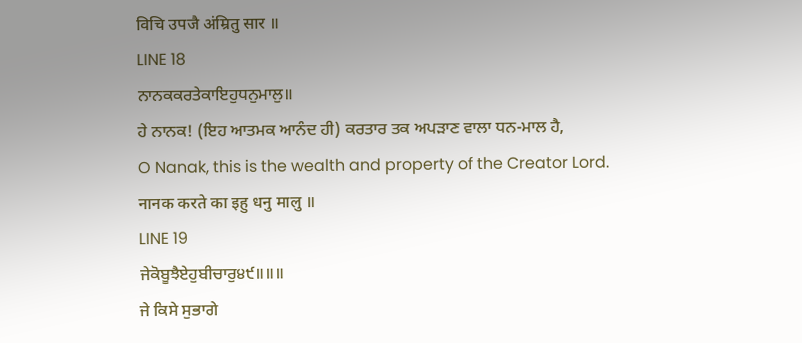विचि उपजै अंम्रितु सार ॥
LINE 18
ਨਾਨਕਕਰਤੇਕਾਇਹੁਧਨੁਮਾਲੁ॥
ਹੇ ਨਾਨਕ! (ਇਹ ਆਤਮਕ ਆਨੰਦ ਹੀ) ਕਰਤਾਰ ਤਕ ਅਪੜਾਣ ਵਾਲਾ ਧਨ-ਮਾਲ ਹੈ,
O Nanak, this is the wealth and property of the Creator Lord.
नानक करते का इहु धनु मालु ॥
LINE 19
ਜੇਕੋਬੂਝੈਏਹੁਬੀਚਾਰੁ੪੯॥॥॥
ਜੇ ਕਿਸੇ ਸੁਭਾਗੇ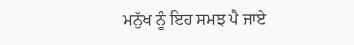ਮਨੁੱਖ ਨੂੰ ਇਹ ਸਮਝ ਪੈ ਜਾਏ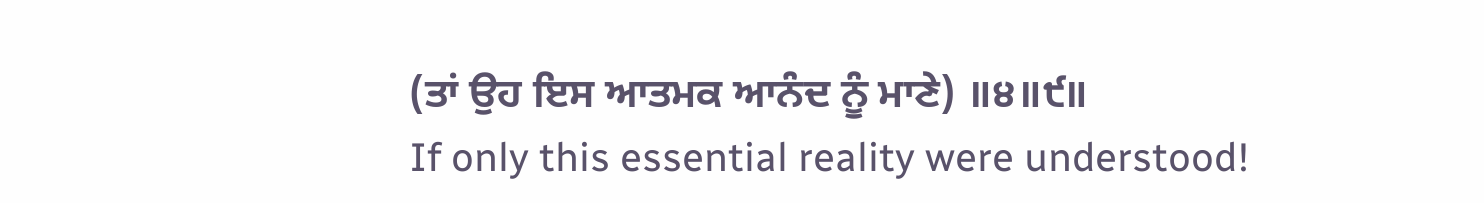(ਤਾਂ ਉਹ ਇਸ ਆਤਮਕ ਆਨੰਦ ਨੂੰ ਮਾਣੇ) ॥੪॥੯॥
If only this essential reality were understood!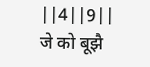||4||9||
जे को बूझै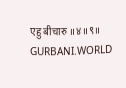एहु बीचारु ॥४॥९॥
GURBANI.WORLD